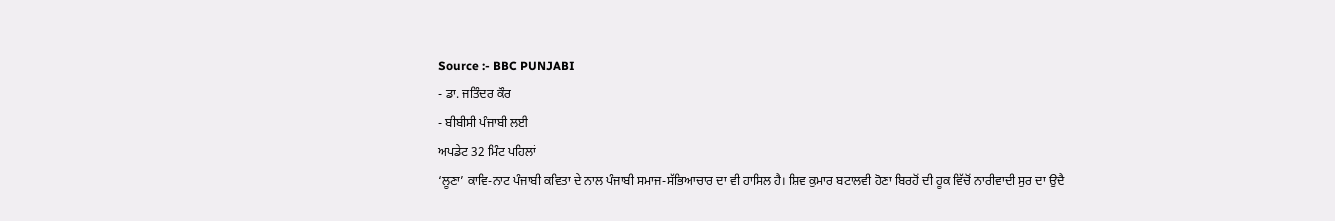Source :- BBC PUNJABI
- ਡਾ. ਜਤਿੰਦਰ ਕੌਰ
- ਬੀਬੀਸੀ ਪੰਜਾਬੀ ਲਈ
ਅਪਡੇਟ 32 ਮਿੰਟ ਪਹਿਲਾਂ
‘ਲੂਣਾ’ ਕਾਵਿ-ਨਾਟ ਪੰਜਾਬੀ ਕਵਿਤਾ ਦੇ ਨਾਲ ਪੰਜਾਬੀ ਸਮਾਜ-ਸੱਭਿਆਚਾਰ ਦਾ ਵੀ ਹਾਸਿਲ ਹੈ। ਸ਼ਿਵ ਕੁਮਾਰ ਬਟਾਲਵੀ ਹੋਣਾ ਬਿਰਹੋਂ ਦੀ ਹੂਕ ਵਿੱਚੋਂ ਨਾਰੀਵਾਦੀ ਸੁਰ ਦਾ ਉਦੈ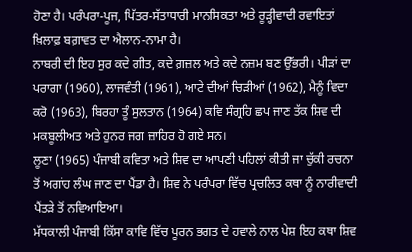ਹੋਣਾ ਹੈ। ਪਰੰਪਰਾ-ਪੂਜ, ਪਿੱਤਰ-ਸੱਤਾਧਾਰੀ ਮਾਨਸਿਕਤਾ ਅਤੇ ਰੂੜ੍ਹੀਵਾਦੀ ਰਵਾਇਤਾਂ ਖ਼ਿਲਾਫ਼ ਬਗ਼ਾਵਤ ਦਾ ਐਲਾਨ-ਨਾਮਾ ਹੈ।
ਨਾਬਰੀ ਦੀ ਇਹ ਸੁਰ ਕਦੇ ਗੀਤ, ਕਦੇ ਗ਼ਜ਼ਲ ਅਤੇ ਕਦੇ ਨਜ਼ਮ ਬਣ ਉੱਭਰੀ। ਪੀੜਾਂ ਦਾ ਪਰਾਗਾ (1960), ਲਾਜਵੰਤੀ (1961), ਆਟੇ ਦੀਆਂ ਚਿੜੀਆਂ (1962), ਮੈਨੂੰ ਵਿਦਾ ਕਰੋ (1963), ਬਿਰਹਾ ਤੂੰ ਸੁਲਤਾਨ (1964) ਕਵਿ ਸੰਗ੍ਰਹਿ ਛਪ ਜਾਣ ਤੱਕ ਸ਼ਿਵ ਦੀ ਮਕਬੂਲੀਅਤ ਅਤੇ ਹੁਨਰ ਜਗ ਜ਼ਾਹਿਰ ਹੋ ਗਏ ਸਨ।
ਲੂਣਾ (1965) ਪੰਜਾਬੀ ਕਵਿਤਾ ਅਤੇ ਸ਼ਿਵ ਦਾ ਆਪਣੀ ਪਹਿਲਾਂ ਕੀਤੀ ਜਾ ਚੁੱਕੀ ਰਚਨਾ ਤੋਂ ਅਗਾਂਹ ਲੰਘ ਜਾਣ ਦਾ ਪੈਂਡਾ ਹੈ। ਸ਼ਿਵ ਨੇ ਪਰੰਪਰਾ ਵਿੱਚ ਪ੍ਰਚਲਿਤ ਕਥਾ ਨੂੰ ਨਾਰੀਵਾਦੀ ਪੈਂਤੜੇ ਤੋਂ ਨਵਿਆਇਆ।
ਮੱਧਕਾਲੀ ਪੰਜਾਬੀ ਕਿੱਸਾ ਕਾਵਿ ਵਿੱਚ ਪੂਰਨ ਭਗਤ ਦੇ ਹਵਾਲੇ ਨਾਲ ਪੇਸ਼ ਇਹ ਕਥਾ ਸ਼ਿਵ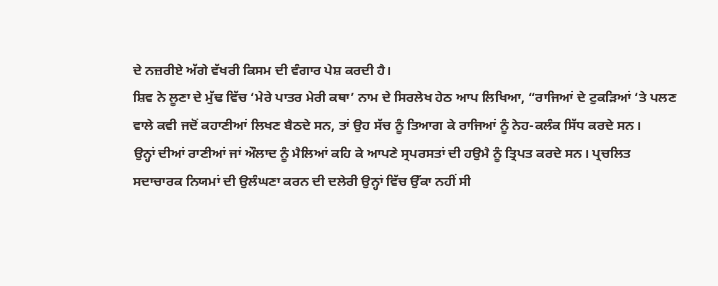ਦੇ ਨਜ਼ਰੀਏ ਅੱਗੇ ਵੱਖਰੀ ਕਿਸਮ ਦੀ ਵੰਗਾਰ ਪੇਸ਼ ਕਰਦੀ ਹੈ।
ਸ਼ਿਵ ਨੇ ਲੂਣਾ ਦੇ ਮੁੱਢ ਵਿੱਚ ‘ਮੇਰੇ ਪਾਤਰ ਮੇਰੀ ਕਥਾ’ ਨਾਮ ਦੇ ਸਿਰਲੇਖ ਹੇਠ ਆਪ ਲਿਖਿਆ, “ਰਾਜਿਆਂ ਦੇ ਟੁਕੜਿਆਂ ‘ਤੇ ਪਲਣ ਵਾਲੇ ਕਵੀ ਜਦੋਂ ਕਹਾਣੀਆਂ ਲਿਖਣ ਬੈਠਦੇ ਸਨ, ਤਾਂ ਉਹ ਸੱਚ ਨੂੰ ਤਿਆਗ ਕੇ ਰਾਜਿਆਂ ਨੂੰ ਨੇਹ-ਕਲੰਕ ਸਿੱਧ ਕਰਦੇ ਸਨ।
ਉਨ੍ਹਾਂ ਦੀਆਂ ਰਾਣੀਆਂ ਜਾਂ ਔਲਾਦ ਨੂੰ ਮੈਲਿਆਂ ਕਹਿ ਕੇ ਆਪਣੇ ਸ੍ਰਪਰਸਤਾਂ ਦੀ ਹਉਮੈ ਨੂੰ ਤ੍ਰਿਪਤ ਕਰਦੇ ਸਨ। ਪ੍ਰਚਲਿਤ ਸਦਾਚਾਰਕ ਨਿਯਮਾਂ ਦੀ ਉਲੰਘਣਾ ਕਰਨ ਦੀ ਦਲੇਰੀ ਉਨ੍ਹਾਂ ਵਿੱਚ ਉੱਕਾ ਨਹੀਂ ਸੀ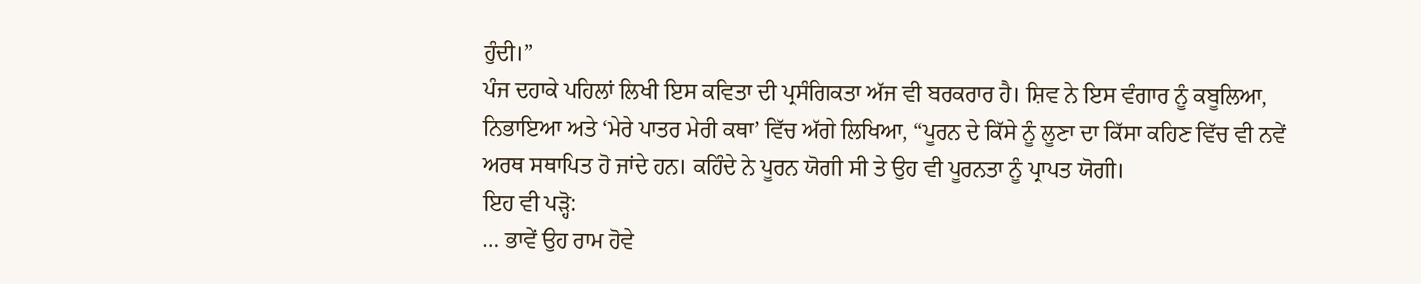ਹੁੰਦੀ।”
ਪੰਜ ਦਹਾਕੇ ਪਹਿਲਾਂ ਲਿਖੀ ਇਸ ਕਵਿਤਾ ਦੀ ਪ੍ਰਸੰਗਿਕਤਾ ਅੱਜ ਵੀ ਬਰਕਰਾਰ ਹੈ। ਸ਼ਿਵ ਨੇ ਇਸ ਵੰਗਾਰ ਨੂੰ ਕਬੂਲਿਆ, ਨਿਭਾਇਆ ਅਤੇ ‘ਮੇਰੇ ਪਾਤਰ ਮੇਰੀ ਕਥਾ’ ਵਿੱਚ ਅੱਗੇ ਲਿਖਿਆ, “ਪੂਰਨ ਦੇ ਕਿੱਸੇ ਨੂੰ ਲੂਣਾ ਦਾ ਕਿੱਸਾ ਕਹਿਣ ਵਿੱਚ ਵੀ ਨਵੇਂ ਅਰਥ ਸਥਾਪਿਤ ਹੋ ਜਾਂਦੇ ਹਨ। ਕਹਿੰਦੇ ਨੇ ਪੂਰਨ ਯੋਗੀ ਸੀ ਤੇ ਉਹ ਵੀ ਪੂਰਨਤਾ ਨੂੰ ਪ੍ਰਾਪਤ ਯੋਗੀ।
ਇਹ ਵੀ ਪੜ੍ਹੋ:
… ਭਾਵੇਂ ਉਹ ਰਾਮ ਹੋਵੇ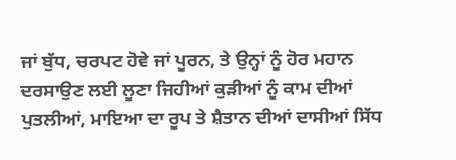ਜਾਂ ਬੁੱਧ, ਚਰਪਟ ਹੋਵੇ ਜਾਂ ਪੂਰਨ, ਤੇ ਉਨ੍ਹਾਂ ਨੂੰ ਹੋਰ ਮਹਾਨ ਦਰਸਾਉਣ ਲਈ ਲੂਣਾ ਜਿਹੀਆਂ ਕੁੜੀਆਂ ਨੂੰ ਕਾਮ ਦੀਆਂ ਪੁਤਲੀਆਂ, ਮਾਇਆ ਦਾ ਰੂਪ ਤੇ ਸ਼ੈਤਾਨ ਦੀਆਂ ਦਾਸੀਆਂ ਸਿੱਧ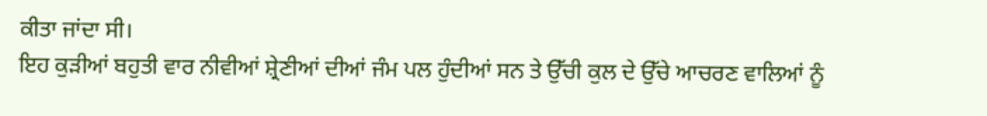ਕੀਤਾ ਜਾਂਦਾ ਸੀ।
ਇਹ ਕੁੜੀਆਂ ਬਹੁਤੀ ਵਾਰ ਨੀਵੀਆਂ ਸ਼੍ਰੇਣੀਆਂ ਦੀਆਂ ਜੰਮ ਪਲ ਹੁੰਦੀਆਂ ਸਨ ਤੇ ਉੱਚੀ ਕੁਲ ਦੇ ਉੱਚੇ ਆਚਰਣ ਵਾਲਿਆਂ ਨੂੰ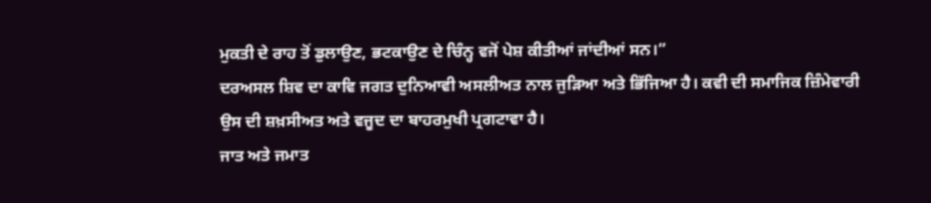ਮੁਕਤੀ ਦੇ ਰਾਹ ਤੋਂ ਡੁਲਾਉਣ, ਭਟਕਾਉਣ ਦੇ ਚਿੰਨ੍ਹ ਵਜੋਂ ਪੇਸ਼ ਕੀਤੀਆਂ ਜਾਂਦੀਆਂ ਸਨ।”
ਦਰਅਸਲ ਸ਼ਿਵ ਦਾ ਕਾਵਿ ਜਗਤ ਦੁਨਿਆਵੀ ਅਸਲੀਅਤ ਨਾਲ ਜੁੜਿਆ ਅਤੇ ਭਿੱਜਿਆ ਹੈ। ਕਵੀ ਦੀ ਸਮਾਜਿਕ ਜ਼ਿੰਮੇਵਾਰੀ ਉਸ ਦੀ ਸ਼ਖ਼ਸੀਅਤ ਅਤੇ ਵਜੂਦ ਦਾ ਬਾਹਰਮੁਖੀ ਪ੍ਰਗਟਾਵਾ ਹੈ।
ਜਾਤ ਅਤੇ ਜਮਾਤ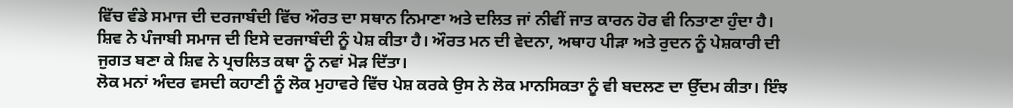ਵਿੱਚ ਵੰਡੇ ਸਮਾਜ ਦੀ ਦਰਜਾਬੰਦੀ ਵਿੱਚ ਔਰਤ ਦਾ ਸਥਾਨ ਨਿਮਾਣਾ ਅਤੇ ਦਲਿਤ ਜਾਂ ਨੀਵੀਂ ਜਾਤ ਕਾਰਨ ਹੋਰ ਵੀ ਨਿਤਾਣਾ ਹੁੰਦਾ ਹੈ।
ਸ਼ਿਵ ਨੇ ਪੰਜਾਬੀ ਸਮਾਜ ਦੀ ਇਸੇ ਦਰਜਾਬੰਦੀ ਨੂੰ ਪੇਸ਼ ਕੀਤਾ ਹੈ। ਔਰਤ ਮਨ ਦੀ ਵੇਦਨਾ, ਅਥਾਹ ਪੀੜਾ ਅਤੇ ਰੁਦਨ ਨੂੰ ਪੇਸ਼ਕਾਰੀ ਦੀ ਜੁਗਤ ਬਣਾ ਕੇ ਸ਼ਿਵ ਨੇ ਪ੍ਰਚਲਿਤ ਕਥਾ ਨੂੰ ਨਵਾਂ ਮੋੜ ਦਿੱਤਾ।
ਲੋਕ ਮਨਾਂ ਅੰਦਰ ਵਸਦੀ ਕਹਾਣੀ ਨੂੰ ਲੋਕ ਮੁਹਾਵਰੇ ਵਿੱਚ ਪੇਸ਼ ਕਰਕੇ ਉਸ ਨੇ ਲੋਕ ਮਾਨਸਿਕਤਾ ਨੂੰ ਵੀ ਬਦਲਣ ਦਾ ਉੱਦਮ ਕੀਤਾ। ਇੰਝ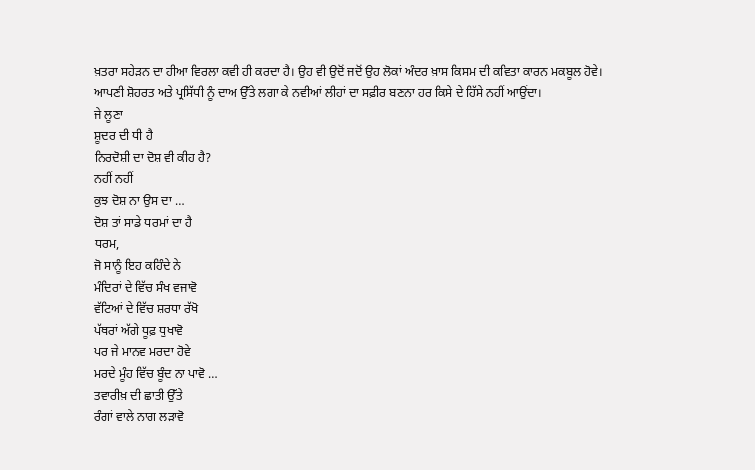ਖ਼ਤਰਾ ਸਹੇੜਨ ਦਾ ਹੀਆ ਵਿਰਲਾ ਕਵੀ ਹੀ ਕਰਦਾ ਹੈ। ਉਹ ਵੀ ਉਦੋਂ ਜਦੋਂ ਉਹ ਲੋਕਾਂ ਅੰਦਰ ਖ਼ਾਸ ਕਿਸਮ ਦੀ ਕਵਿਤਾ ਕਾਰਨ ਮਕਬੂਲ ਹੋਵੇ। ਆਪਣੀ ਸ਼ੋਹਰਤ ਅਤੇ ਪ੍ਰਸਿੱਧੀ ਨੂੰ ਦਾਅ ਉੱਤੇ ਲਗਾ ਕੇ ਨਵੀਆਂ ਲੀਹਾਂ ਦਾ ਸਫ਼ੀਰ ਬਣਨਾ ਹਰ ਕਿਸੇ ਦੇ ਹਿੱਸੇ ਨਹੀਂ ਆਉਂਦਾ।
ਜੇ ਲੂਣਾ
ਸ਼ੂਦਰ ਦੀ ਧੀ ਹੈ
ਨਿਰਦੋਸ਼ੀ ਦਾ ਦੋਸ਼ ਵੀ ਕੀਹ ਹੈ?
ਨਹੀਂ ਨਹੀਂ
ਕੁਝ ਦੋਸ਼ ਨਾ ਉਸ ਦਾ …
ਦੋਸ਼ ਤਾਂ ਸਾਡੇ ਧਰਮਾਂ ਦਾ ਹੈ
ਧਰਮ,
ਜੋ ਸਾਨੂੰ ਇਹ ਕਹਿੰਦੇ ਨੇ
ਮੰਦਿਰਾਂ ਦੇ ਵਿੱਚ ਸੰਖ ਵਜਾਵੋ
ਵੱਟਿਆਂ ਦੇ ਵਿੱਚ ਸ਼ਰਧਾ ਰੱਖੋ
ਪੱਥਰਾਂ ਅੱਗੇ ਧੂਫ਼ ਧੁਖਾਵੋ
ਪਰ ਜੇ ਮਾਨਵ ਮਰਦਾ ਹੋਵੇ
ਮਰਦੇ ਮੂੰਹ ਵਿੱਚ ਬੂੰਦ ਨਾ ਪਾਵੋ …
ਤਵਾਰੀਖ਼ ਦੀ ਛਾਤੀ ਉੱਤੇ
ਰੰਗਾਂ ਵਾਲੇ ਨਾਗ ਲੜਾਵੋ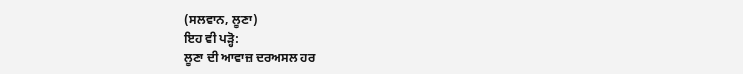(ਸਲਵਾਨ, ਲੂਣਾ)
ਇਹ ਵੀ ਪੜ੍ਹੋ:
ਲੂਣਾ ਦੀ ਆਵਾਜ਼ ਦਰਅਸਲ ਹਰ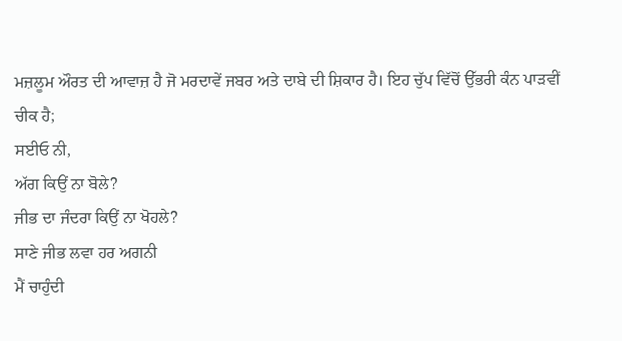ਮਜ਼ਲੂਮ ਔਰਤ ਦੀ ਆਵਾਜ਼ ਹੈ ਜੋ ਮਰਦਾਵੇਂ ਜਬਰ ਅਤੇ ਦਾਬੇ ਦੀ ਸ਼ਿਕਾਰ ਹੈ। ਇਹ ਚੁੱਪ ਵਿੱਚੋਂ ਉੱਭਰੀ ਕੰਨ ਪਾੜਵੀਂ ਚੀਕ ਹੈ;
ਸਈਓ ਨੀ,
ਅੱਗ ਕਿਉਂ ਨਾ ਬੋਲੇ?
ਜੀਭ ਦਾ ਜੰਦਰਾ ਕਿਉਂ ਨਾ ਖੋਹਲੇ?
ਸਾਣੇ ਜੀਭ ਲਵਾ ਹਰ ਅਗਨੀ
ਮੈਂ ਚਾਹੁੰਦੀ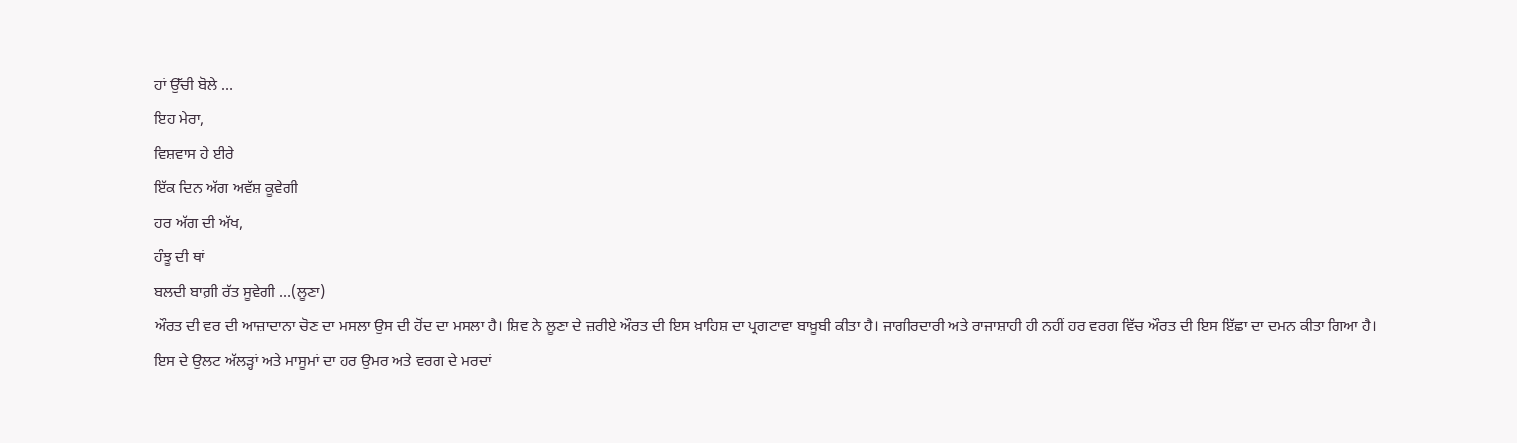ਹਾਂ ਉੱਚੀ ਬੋਲੇ …
ਇਹ ਮੇਰਾ,
ਵਿਸ਼ਵਾਸ ਹੇ ਈਰੇ
ਇੱਕ ਦਿਨ ਅੱਗ ਅਵੱਸ਼ ਕੂਵੇਗੀ
ਹਰ ਅੱਗ ਦੀ ਅੱਖ,
ਹੰਝੂ ਦੀ ਥਾਂ
ਬਲਦੀ ਬਾਗ਼ੀ ਰੱਤ ਸੂਵੇਗੀ …(ਲੂਣਾ)
ਔਰਤ ਦੀ ਵਰ ਦੀ ਆਜ਼ਾਦਾਨਾ ਚੋਣ ਦਾ ਮਸਲਾ ਉਸ ਦੀ ਹੋਂਦ ਦਾ ਮਸਲਾ ਹੈ। ਸ਼ਿਵ ਨੇ ਲੂਣਾ ਦੇ ਜ਼ਰੀਏ ਔਰਤ ਦੀ ਇਸ ਖ਼ਾਹਿਸ਼ ਦਾ ਪ੍ਰਗਟਾਵਾ ਬਾਖ਼ੂਬੀ ਕੀਤਾ ਹੈ। ਜਾਗੀਰਦਾਰੀ ਅਤੇ ਰਾਜਾਸ਼ਾਹੀ ਹੀ ਨਹੀਂ ਹਰ ਵਰਗ ਵਿੱਚ ਔਰਤ ਦੀ ਇਸ ਇੱਛਾ ਦਾ ਦਮਨ ਕੀਤਾ ਗਿਆ ਹੈ।
ਇਸ ਦੇ ਉਲਟ ਅੱਲੜ੍ਹਾਂ ਅਤੇ ਮਾਸੂਮਾਂ ਦਾ ਹਰ ਉਮਰ ਅਤੇ ਵਰਗ ਦੇ ਮਰਦਾਂ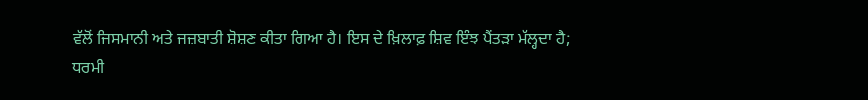ਵੱਲੋਂ ਜਿਸਮਾਨੀ ਅਤੇ ਜਜ਼ਬਾਤੀ ਸ਼ੋਸ਼ਣ ਕੀਤਾ ਗਿਆ ਹੈ। ਇਸ ਦੇ ਖ਼ਿਲਾਫ਼ ਸ਼ਿਵ ਇੰਝ ਪੈਂਤੜਾ ਮੱਲ੍ਹਦਾ ਹੈ;
ਧਰਮੀ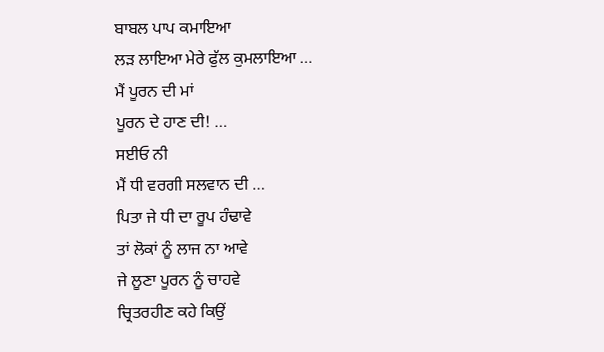ਬਾਬਲ ਪਾਪ ਕਮਾਇਆ
ਲੜ ਲਾਇਆ ਮੇਰੇ ਫੁੱਲ ਕੁਮਲਾਇਆ …
ਮੈਂ ਪੂਰਨ ਦੀ ਮਾਂ
ਪੂਰਨ ਦੇ ਹਾਣ ਦੀ! …
ਸਈਓ ਨੀ
ਮੈਂ ਧੀ ਵਰਗੀ ਸਲਵਾਨ ਦੀ …
ਪਿਤਾ ਜੇ ਧੀ ਦਾ ਰੂਪ ਹੰਢਾਵੇ
ਤਾਂ ਲੋਕਾਂ ਨੂੰ ਲਾਜ ਨਾ ਆਵੇ
ਜੇ ਲੂਣਾ ਪੂਰਨ ਨੂੰ ਚਾਹਵੇ
ਚ੍ਰਿਤਰਹੀਣ ਕਹੇ ਕਿਉਂ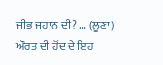ਜੀਭ ਜਹਾਨ ਦੀ? … (ਲੂਣਾ)
ਔਰਤ ਦੀ ਹੋਂਦ ਦੇ ਇਹ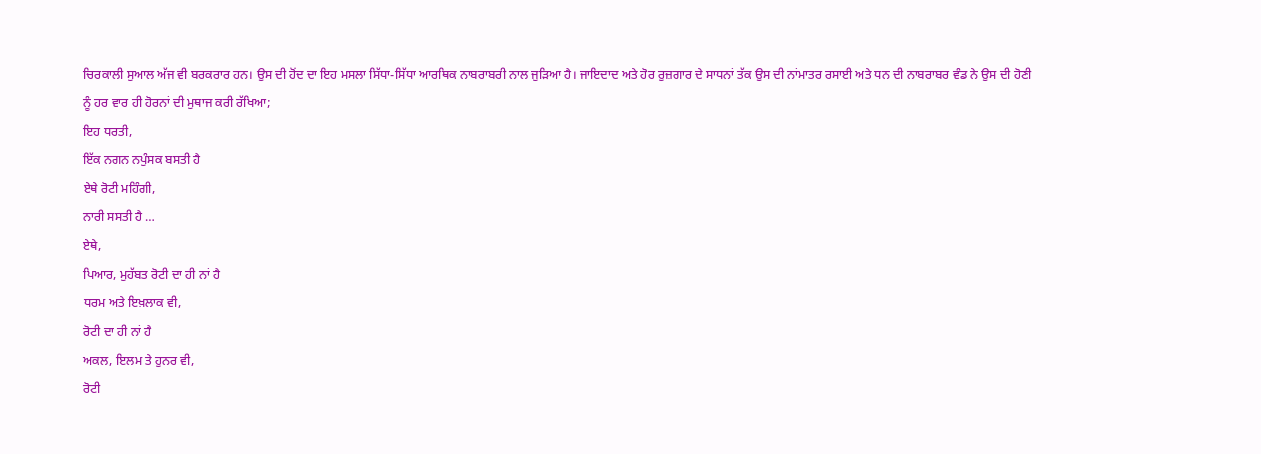ਚਿਰਕਾਲੀ ਸੁਆਲ ਅੱਜ ਵੀ ਬਰਕਰਾਰ ਹਨ। ਉਸ ਦੀ ਹੋਂਦ ਦਾ ਇਹ ਮਸਲਾ ਸਿੱਧਾ-ਸਿੱਧਾ ਆਰਥਿਕ ਨਾਬਰਾਬਰੀ ਨਾਲ ਜੁੜਿਆ ਹੈ। ਜਾਇਦਾਦ ਅਤੇ ਹੋਰ ਰੁਜ਼ਗਾਰ ਦੇ ਸਾਧਨਾਂ ਤੱਕ ਉਸ ਦੀ ਨਾਂਮਾਤਰ ਰਸਾਈ ਅਤੇ ਧਨ ਦੀ ਨਾਬਰਾਬਰ ਵੰਡ ਨੇ ਉਸ ਦੀ ਹੋਣੀ ਨੂੰ ਹਰ ਵਾਰ ਹੀ ਹੋਰਨਾਂ ਦੀ ਮੁਥਾਜ ਕਰੀ ਰੱਖਿਆ;
ਇਹ ਧਰਤੀ,
ਇੱਕ ਨਗਨ ਨਪੁੰਸਕ ਬਸਤੀ ਹੈ
ਏਥੇ ਰੋਟੀ ਮਹਿੰਗੀ,
ਨਾਰੀ ਸਸਤੀ ਹੈ …
ਏਥੇ,
ਪਿਆਰ, ਮੁਹੱਬਤ ਰੋਟੀ ਦਾ ਹੀ ਨਾਂ ਹੈ
ਧਰਮ ਅਤੇ ਇਖ਼ਲਾਕ ਵੀ,
ਰੋਟੀ ਦਾ ਹੀ ਨਾਂ ਹੈ
ਅਕਲ, ਇਲਮ ਤੇ ਹੁਨਰ ਵੀ,
ਰੋਟੀ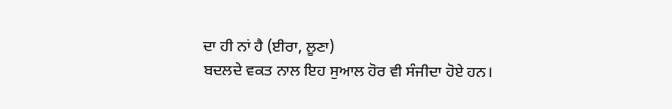ਦਾ ਹੀ ਨਾਂ ਹੈ (ਈਰਾ, ਲੂਣਾ)
ਬਦਲਦੇ ਵਕਤ ਨਾਲ ਇਹ ਸੁਆਲ ਹੋਰ ਵੀ ਸੰਜੀਦਾ ਹੋਏ ਹਨ।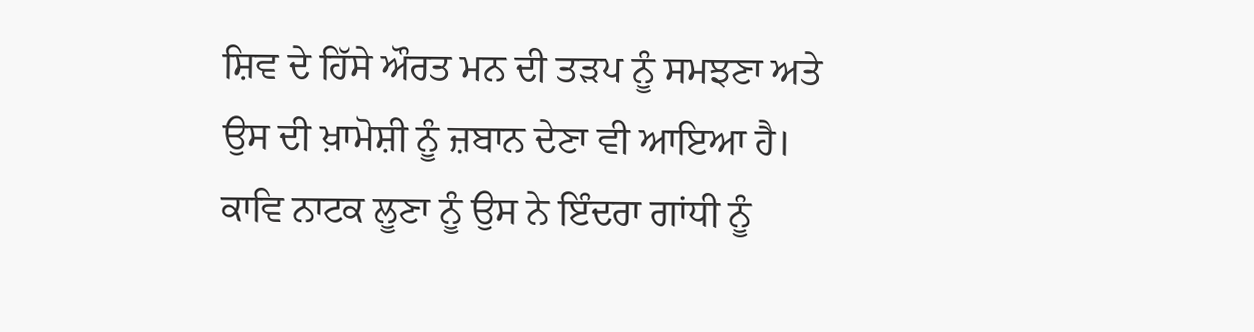ਸ਼ਿਵ ਦੇ ਹਿੱਸੇ ਔਰਤ ਮਨ ਦੀ ਤੜਪ ਨੂੰ ਸਮਝਣਾ ਅਤੇ ਉਸ ਦੀ ਖ਼ਾਮੋਸ਼ੀ ਨੂੰ ਜ਼ਬਾਨ ਦੇਣਾ ਵੀ ਆਇਆ ਹੈ। ਕਾਵਿ ਨਾਟਕ ਲੂਣਾ ਨੂੰ ਉਸ ਨੇ ਇੰਦਰਾ ਗਾਂਧੀ ਨੂੰ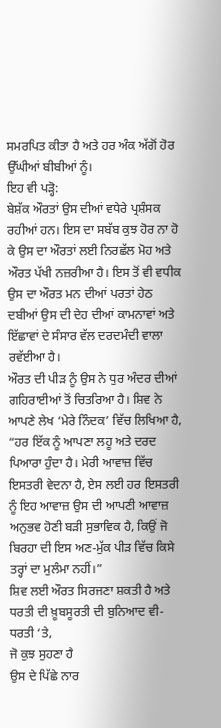ਸਮਰਪਿਤ ਕੀਤਾ ਹੈ ਅਤੇ ਹਰ ਅੰਕ ਅੱਗੋਂ ਹੋਰ ਉੱਘੀਆਂ ਬੀਬੀਆਂ ਨੂੰ।
ਇਹ ਵੀ ਪੜ੍ਹੋ:
ਬੇਸ਼ੱਕ ਔਰਤਾਂ ਉਸ ਦੀਆਂ ਵਧੇਰੇ ਪ੍ਰਸ਼ੰਸਕ ਰਹੀਆਂ ਹਨ। ਇਸ ਦਾ ਸਬੱਬ ਕੁਝ ਹੋਰ ਨਾ ਹੋ ਕੇ ਉਸ ਦਾ ਔਰਤਾਂ ਲਈ ਨਿਰਛੱਲ ਮੋਹ ਅਤੇ ਔਰਤ ਪੱਖੀ ਨਜ਼ਰੀਆ ਹੈ। ਇਸ ਤੋਂ ਵੀ ਵਧੀਕ ਉਸ ਦਾ ਔਰਤ ਮਨ ਦੀਆਂ ਪਰਤਾਂ ਹੇਠ ਦਬੀਆਂ ਉਸ ਦੀ ਦੇਹ ਦੀਆਂ ਕਾਮਨਾਵਾਂ ਅਤੇ ਇੱਛਾਵਾਂ ਦੇ ਸੰਸਾਰ ਵੱਲ ਦਰਦਮੰਦੀ ਵਾਲਾ ਰਵੱਈਆ ਹੈ।
ਔਰਤ ਦੀ ਪੀੜ ਨੂੰ ਉਸ ਨੇ ਧੁਰ ਅੰਦਰ ਦੀਆਂ ਗਹਿਰਾਈਆਂ ਤੋਂ ਚਿਤਰਿਆ ਹੈ। ਸ਼ਿਵ ਨੇ ਆਪਣੇ ਲੇਖ ‘ਮੇਰੇ ਨਿੰਦਕ’ ਵਿੱਚ ਲਿਖਿਆ ਹੈ, “ਹਰ ਇੱਕ ਨੂੰ ਆਪਣਾ ਲਹੂ ਅਤੇ ਦਰਦ ਪਿਆਰਾ ਹੁੰਦਾ ਹੈ। ਮੇਰੀ ਆਵਾਜ਼ ਵਿੱਚ ਇਸਤਰੀ ਵੇਦਨਾ ਹੈ, ਏਸ ਲਈ ਹਰ ਇਸਤਰੀ ਨੂੰ ਇਹ ਆਵਾਜ਼ ਉਸ ਦੀ ਆਪਣੀ ਆਵਾਜ਼ ਅਨੁਭਵ ਹੋਣੀ ਬੜੀ ਸੁਭਾਵਿਕ ਹੈ, ਕਿਉਂ ਜੋ ਬਿਰਹਾ ਦੀ ਇਸ ਅਣ-ਮੁੱਕ ਪੀੜ ਵਿੱਚ ਕਿਸੇ ਤਰ੍ਹਾਂ ਦਾ ਮੁਲੰਮਾ ਨਹੀਂ।”
ਸ਼ਿਵ ਲਈ ਔਰਤ ਸਿਰਜਣਾ ਸ਼ਕਤੀ ਹੈ ਅਤੇ ਧਰਤੀ ਦੀ ਖ਼ੂਬਸੂਰਤੀ ਦੀ ਬੁਨਿਆਦ ਵੀ-
ਧਰਤੀ ‘ਤੇ,
ਜੋ ਕੁਝ ਸੁਹਣਾ ਹੈ
ਉਸ ਦੇ ਪਿੱਛੇ ਨਾਰ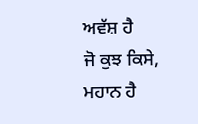ਅਵੱਸ਼ ਹੈ
ਜੋ ਕੁਝ ਕਿਸੇ,
ਮਹਾਨ ਹੈ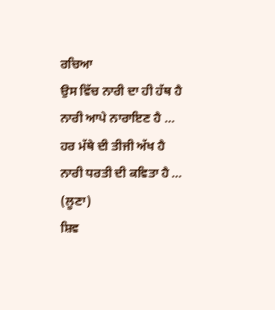ਰਚਿਆ
ਉਸ ਵਿੱਚ ਨਾਰੀ ਦਾ ਹੀ ਹੱਥ ਹੈ
ਨਾਰੀ ਆਪੇ ਨਾਰਾਇਣ ਹੈ …
ਹਰ ਮੱਥੇ ਦੀ ਤੀਜੀ ਅੱਖ ਹੈ
ਨਾਰੀ ਧਰਤੀ ਦੀ ਕਵਿਤਾ ਹੈ … (ਲੂਣਾ)
ਸ਼ਿਵ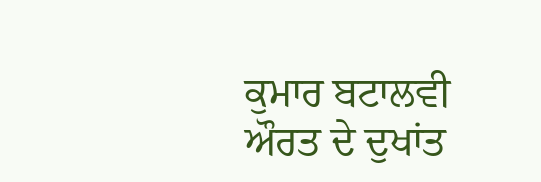ਕੁਮਾਰ ਬਟਾਲਵੀ ਔਰਤ ਦੇ ਦੁਖਾਂਤ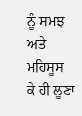ਨੂੰ ਸਮਝ ਅਤੇ ਮਹਿਸੂਸ ਕੇ ਹੀ ਲੂਣਾ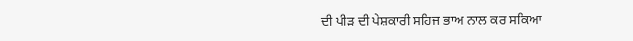ਦੀ ਪੀੜ ਦੀ ਪੇਸ਼ਕਾਰੀ ਸਹਿਜ ਭਾਅ ਨਾਲ ਕਰ ਸਕਿਆ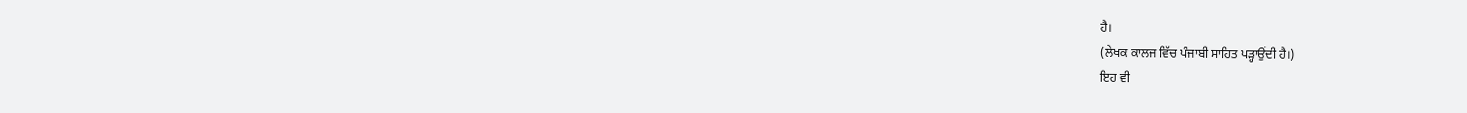ਹੈ।
(ਲੇਖਕ ਕਾਲਜ ਵਿੱਚ ਪੰਜਾਬੀ ਸਾਹਿਤ ਪੜ੍ਹਾਉਂਦੀ ਹੈ।)
ਇਹ ਵੀ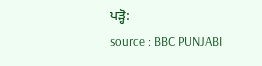ਪੜ੍ਹੋ:
source : BBC PUNJABI